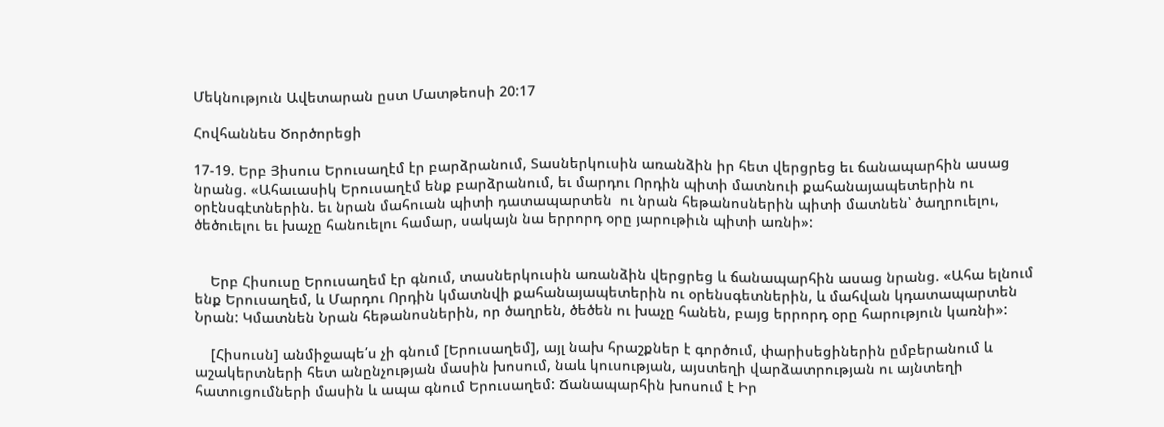Մեկնություն Ավետարան ըստ Մատթեոսի 20:17

Հովհաննես Ծործորեցի

17-19. Երբ Յիսուս Երուսաղէմ էր բարձրանում, Տասներկուսին առանձին իր հետ վերցրեց եւ ճանապարհին ասաց նրանց. «Ահաւասիկ Երուսաղէմ ենք բարձրանում, եւ մարդու Որդին պիտի մատնուի քահանայապետերին ու օրէնսգէտներին. եւ նրան մահուան պիտի դատապարտեն  ու նրան հեթանոսներին պիտի մատնեն՝ ծաղրուելու, ծեծուելու եւ խաչը հանուելու համար, սակայն նա երրորդ օրը յարութիւն պիտի առնի»:


    Երբ Հիսուսը Երուսաղեմ էր գնում, տասներկուսին առանձին վերցրեց և ճանապարհին ասաց նրանց. «Ահա ելնում ենք Երուսաղեմ, և Մարդու Որդին կմատնվի քահանայապետերին ու օրենսգետներին, և մահվան կդատապարտեն Նրան: Կմատնեն Նրան հեթանոսներին, որ ծաղրեն, ծեծեն ու խաչը հանեն, բայց երրորդ օրը հարություն կառնի»:

    [Հիսուսն] անմիջապե՛ս չի գնում [Երուսաղեմ], այլ նախ հրաշքներ է գործում, փարիսեցիներին ըմբերանում և աշակերտների հետ անընչության մասին խոսում, նաև կուսության, այստեղի վարձատրության ու այնտեղի հատուցումների մասին և ապա գնում Երուսաղեմ: Ճանապարհին խոսում է Իր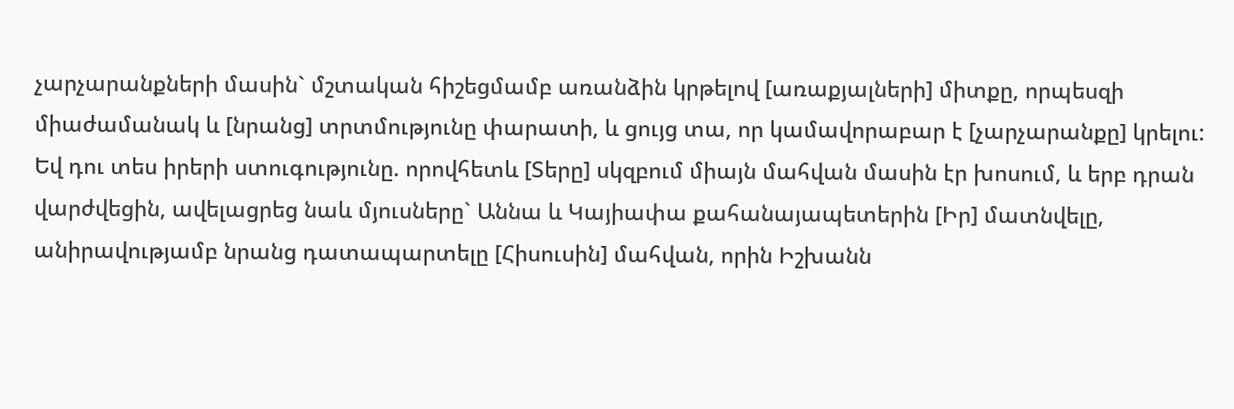չարչարանքների մասին` մշտական հիշեցմամբ առանձին կրթելով [առաքյալների] միտքը, որպեսզի միաժամանակ և [նրանց] տրտմությունը փարատի, և ցույց տա, որ կամավորաբար է [չարչարանքը] կրելու: Եվ դու տես իրերի ստուգությունը. որովհետև [Տերը] սկզբում միայն մահվան մասին էր խոսում, և երբ դրան վարժվեցին, ավելացրեց նաև մյուսները` Աննա և Կայիափա քահանայապետերին [Իր] մատնվելը, անիրավությամբ նրանց դատապարտելը [Հիսուսին] մահվան, որին Իշխանն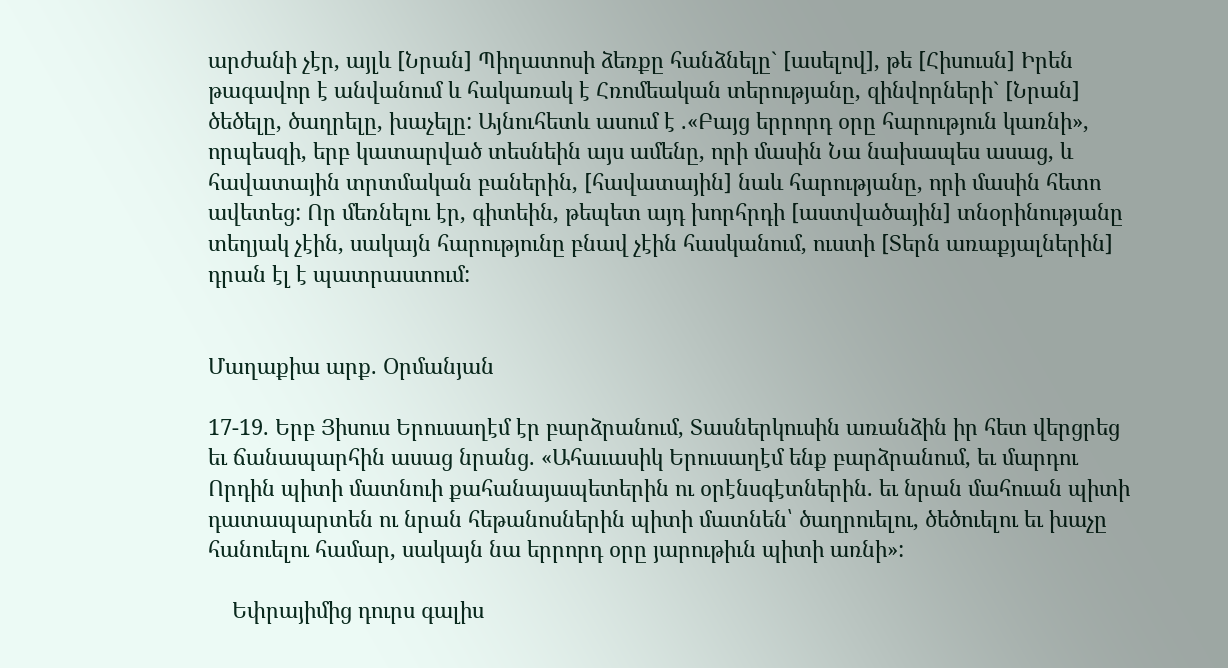արժանի չէր, այլև [Նրան] Պիղատոսի ձեռքը հանձնելը` [ասելով], թե [Հիսուսն] Իրեն թագավոր է անվանում և հակառակ է Հռոմեական տերությանը, զինվորների` [Նրան] ծեծելը, ծաղրելը, խաչելը: Այնուհետև ասում է .«Բայց երրորդ օրը հարություն կառնի», որպեսզի, երբ կատարված տեսնեին այս ամենը, որի մասին Նա նախապես ասաց, և հավատային տրտմական բաներին, [հավատային] նաև հարությանը, որի մասին հետո ավետեց: Որ մեռնելու էր, գիտեին, թեպետ այդ խորհրդի [աստվածային] տնօրինությանը տեղյակ չէին, սակայն հարությունը բնավ չէին հասկանում, ուստի [Տերն առաքյալներին] դրան էլ է պատրաստում:


Մաղաքիա արք. Օրմանյան

17-19. Երբ Յիսուս Երուսաղէմ էր բարձրանում, Տասներկուսին առանձին իր հետ վերցրեց եւ ճանապարհին ասաց նրանց. «Ահաւասիկ Երուսաղէմ ենք բարձրանում, եւ մարդու Որդին պիտի մատնուի քահանայապետերին ու օրէնսգէտներին. եւ նրան մահուան պիտի դատապարտեն ու նրան հեթանոսներին պիտի մատնեն՝ ծաղրուելու, ծեծուելու եւ խաչը հանուելու համար, սակայն նա երրորդ օրը յարութիւն պիտի առնի»:

    Եփրայիմից դուրս գալիս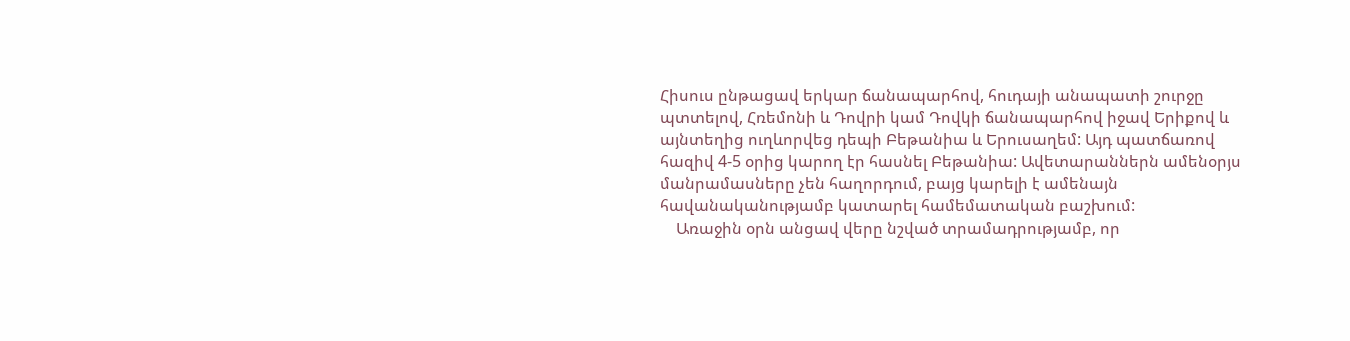Հիսուս ընթացավ երկար ճանապարհով, հուդայի անապատի շուրջը պտտելով, Հռեմոնի և Դովրի կամ Դովկի ճանապարհով իջավ Երիքով և այնտեղից ուղևորվեց դեպի Բեթանիա և Երուսաղեմ: Այդ պատճառով հազիվ 4-5 օրից կարող էր հասնել Բեթանիա: Ավետարաններն ամենօրյս մանրամասները չեն հաղորդում, բայց կարելի է ամենայն հավանականությամբ կատարել համեմատական բաշխում:
    Առաջին օրն անցավ վերը նշված տրամադրությամբ, որ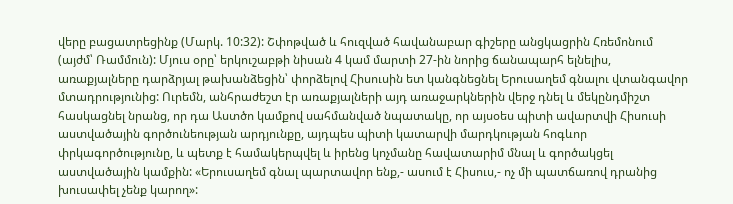վերը բացատրեցինք (Մարկ. 10:32): Շփոթված և հուզված հավանաբար գիշերը անցկացրին Հռեմոնում (այժմ՝ Ռամմուն): Մյուս օրը՝ երկուշաբթի նիսան 4 կամ մարտի 27-ին նորից ճանապարհ ելնելիս, առաքյալները դարձրյալ թախանձեցին՝ փորձելով Հիսուսին ետ կանգնեցնել Երուսաղեմ գնալու վտանգավոր մտադրությունից: Ուրեմն, անհրաժեշտ էր առաքյալների այդ առաջարկներին վերջ դնել և մեկընդմիշտ հասկացնել նրանց, որ դա Աստծո կամքով սահմանված նպատակը, որ այսօես պիտի ավարտվի Հիսուսի աստվածային գործունեության արդյունքը, այդպես պիտի կատարվի մարդկության հոգևոր փրկագործությունը, և պետք է համակերպվել և իրենց կոչմանը հավատարիմ մնալ և գործակցել աստվածային կամքին: «Երուսաղեմ գնալ պարտավոր ենք,- ասում է Հիսուս,- ոչ մի պատճառով դրանից խուսափել չենք կարող»: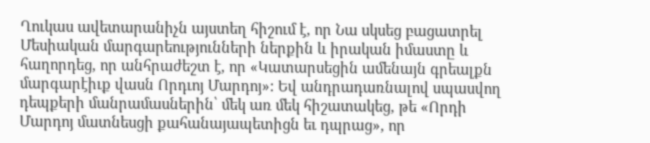Ղուկաս ավետարանիչն այստեղ հիշում է, որ Նա սկսեց բացատրել Մեսիական մարգարեությունների ներքին և իրական իմաստը և հաղորդեց, որ անհրաժեշտ է, որ «Կատարսեցին ամենայն գրեալքն մարգարէիւք վասն Որդւոյ Մարդոյ»: Եվ անդրադառնալով սպասվող դեպքերի մանրամասներին՝ մեկ առ մեկ հիշատակեց, թե «Որդի Մարդոյ մատնեսցի քահանայապետիցն եւ դպրաց», որ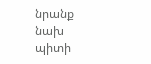նրանք նախ պիտի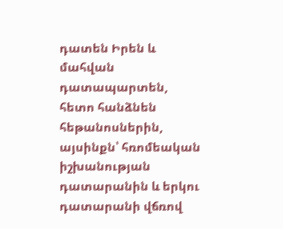դատեն Իրեն և մահվան դատապարտեն, հետո հանձնեն հեթանոսներին, այսինքն՝ հռոմեական իշխանության դատարանին և երկու դատարանի վճռով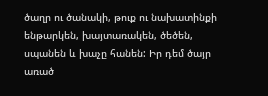ծաղր ու ծանակի, թուք ու նախատինքի ենթարկեն, խայտառակեն, ծեծեն, սպանեն և խաչը հանեն: Իր դեմ ծայր առած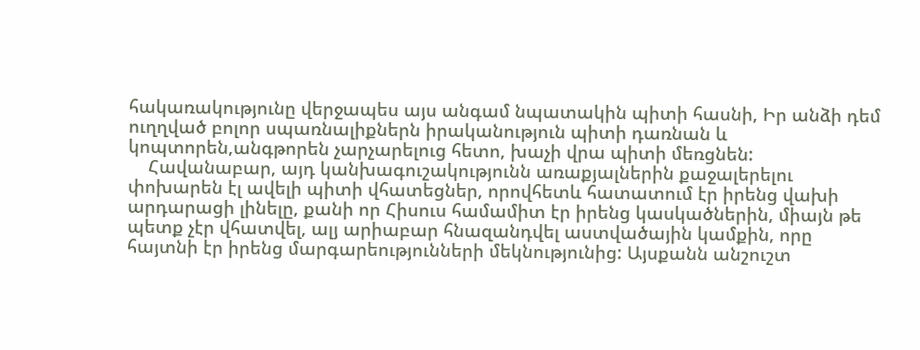հակառակությունը վերջապես այս անգամ նպատակին պիտի հասնի, Իր անձի դեմ ուղղված բոլոր սպառնալիքներն իրականություն պիտի դառնան և կոպտորեն,անգթորեն չարչարելուց հետո, խաչի վրա պիտի մեռցնեն:
    Հավանաբար, այդ կանխագուշակությունն առաքյալներին քաջալերելու փոխարեն էլ ավելի պիտի վհատեցներ, որովհետև հատատում էր իրենց վախի արդարացի լինելը, քանի որ Հիսուս համամիտ էր իրենց կասկածներին, միայն թե պետք չէր վհատվել, ալյ արիաբար հնազանդվել աստվածային կամքին, որը հայտնի էր իրենց մարգարեությունների մեկնությունից: Այսքանն անշուշտ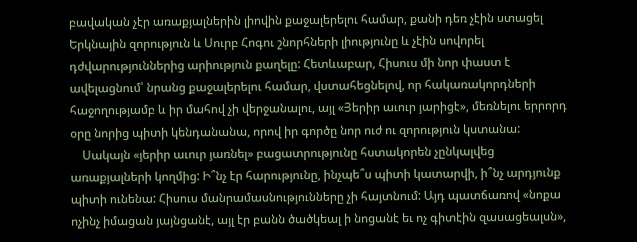բավական չէր առաքյալներին լիովին քաջալերելու համար, քանի դեռ չէին ստացել Երկնային զորություն և Սուրբ Հոգու շնորհների լիությունը և չէին սովորել դժվարություններից արիություն քաղելը: Հետևաբար, Հիսուս մի նոր փաստ է ավելացնում՝ նրանց քաջալերելու համար, վստահեցնելով, որ հակառակորդների հաջողությամբ և իր մահով չի վերջանալու, այլ «Յերիր աւուր յարիցէ», մեռնելու երրորդ օրը նորից պիտի կենդանանա, որով իր գործը նոր ուժ ու զորություն կստանա:
    Սակայն «յերիր աւուր յառնել» բացատրությունը հստակորեն չընկալվեց առաքյալների կողմից: Ի՞նչ էր հարությունը, ինչպե՞ս պիտի կատարվի, ի՞նչ արդյունք պիտի ունենա: Հիսուս մանրամասնությունները չի հայտնում: Այդ պատճառով «նոքա ոչինչ իմացան յայնցանէ, այլ էր բանն ծածկեալ ի նոցանէ եւ ոչ գիտէին զասացեալսն»,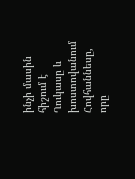ինչի մասին հիշում է Ղուկասը և խոստովանում Հովհաննեսը, որը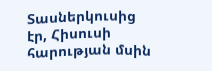Տասներկուսից էր, Հիսուսի հարության մսին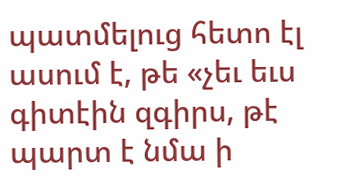պատմելուց հետո էլ ասում է, թե «չեւ եւս գիտէին զգիրս, թէ պարտ է նմա ի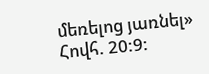մեռելոց յառնել» Հովհ. 20:9: